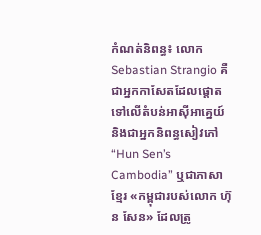កំណត់និពន្ធ៖ លោក Sebastian Strangio គឺជាអ្នកកាសែតដែលផ្តោតទៅលើតំបន់អាស៊ីអាគ្នេយ៍និងជាអ្នកនិពន្ធសៀវភៅ “Hun Sen’s Cambodia” ឬជាភាសាខ្មែរ «កម្ពុជារបស់លោក ហ៊ុន សែន» ដែលត្រូ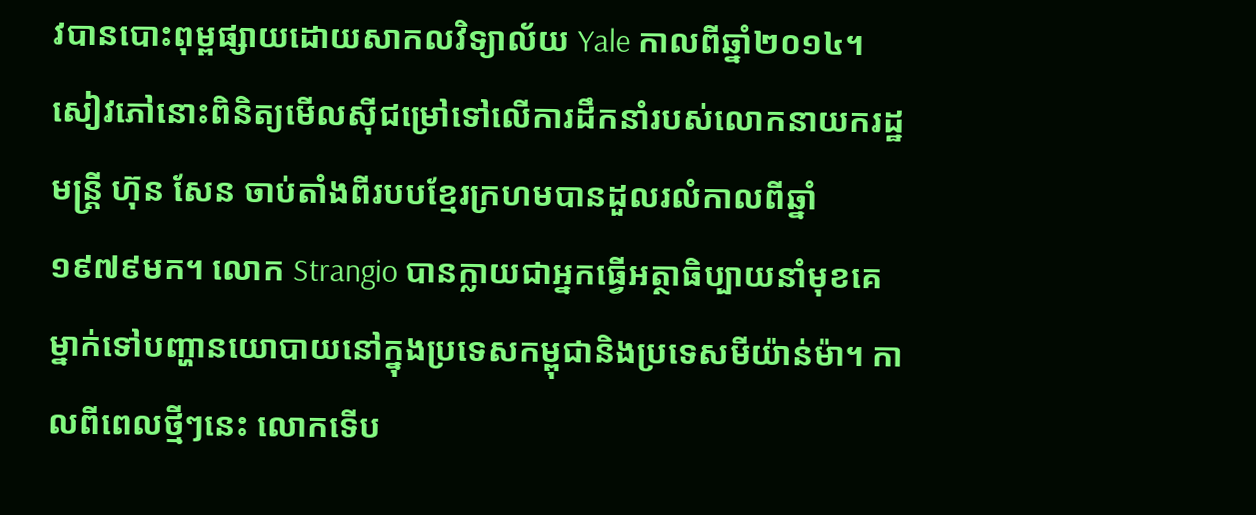វបានបោះពុម្ពផ្សាយដោយសាកលវិទ្យាល័យ Yale កាលពីឆ្នាំ២០១៤។ សៀវភៅនោះពិនិត្យមើលស៊ីជម្រៅទៅលើការដឹកនាំរបស់លោកនាយករដ្ឋមន្ត្រី ហ៊ុន សែន ចាប់តាំងពីរបបខ្មែរក្រហមបានដួលរលំកាលពីឆ្នាំ១៩៧៩មក។ លោក Strangio បានក្លាយជាអ្នកធ្វើអត្ថាធិប្បាយនាំមុខគេម្នាក់ទៅបញ្ហានយោបាយនៅក្នុងប្រទេសកម្ពុជានិងប្រទេសមីយ៉ាន់ម៉ា។ កាលពីពេលថ្មីៗនេះ លោកទើប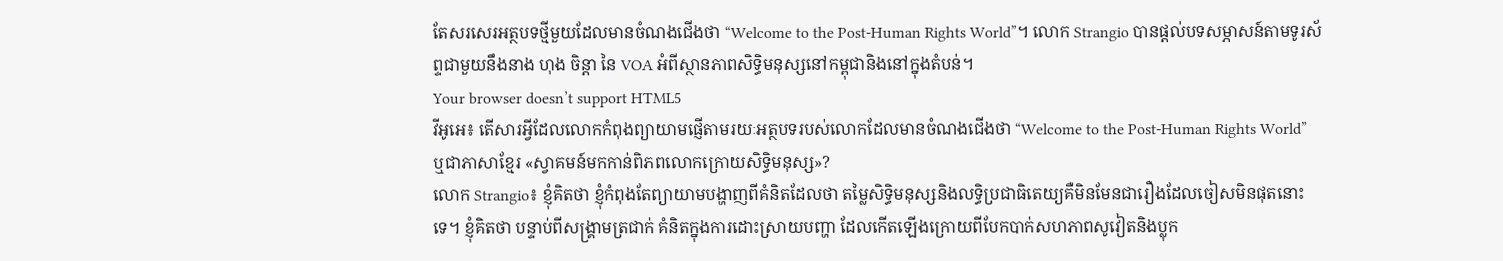តែសរសេរអត្ថបទថ្មីមួយដែលមានចំណងជើងថា “Welcome to the Post-Human Rights World”។ លោក Strangio បានផ្តល់បទសម្ភាសន៍តាមទូរស័ព្ទជាមួយនឹងនាង ហុង ចិន្តា នៃ VOA អំពីស្ថានភាពសិទ្ធិមនុស្សនៅកម្ពុជានិងនៅក្នុងតំបន់។
Your browser doesn’t support HTML5
វីអូអេ៖ តើសារអ្វីដែលលោកកំពុងព្យាយាមផ្ញើតាមរយៈអត្ថបទរបស់លោកដែលមានចំណងជើងថា “Welcome to the Post-Human Rights World” ឬជាភាសាខ្មែរ «ស្វាគមន៍មកកាន់ពិភពលោកក្រោយសិទ្ធិមនុស្ស»?
លោក Strangio៖ ខ្ញុំគិតថា ខ្ញុំកំពុងតែព្យាយាមបង្ហាញពីគំនិតដែលថា តម្លៃសិទ្ធិមនុស្សនិងលទ្ធិប្រជាធិតេយ្យគឺមិនមែនជារឿងដែលចៀសមិនផុតនោះទេ។ ខ្ញុំគិតថា បន្ទាប់ពីសង្គ្រាមត្រជាក់ គំនិតក្នុងការដោះស្រាយបញ្ហា ដែលកើតឡើងក្រោយពីបែកបាក់សហភាពសូវៀតនិងប្លុក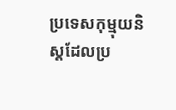ប្រទេសកុម្មុយនិស្តដែលប្រ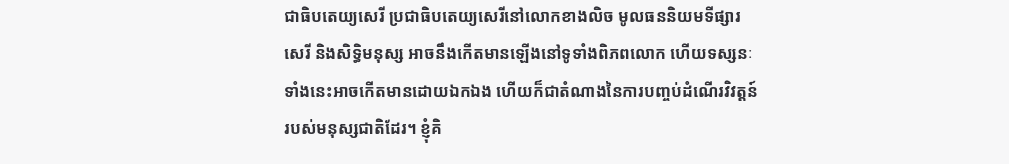ជាធិបតេយ្យសេរី ប្រជាធិបតេយ្យសេរីនៅលោកខាងលិច មូលធននិយមទីផ្សារសេរី និងសិទ្ធិមនុស្ស អាចនឹងកើតមានឡើងនៅទូទាំងពិភពលោក ហើយទស្សនៈទាំងនេះអាចកើតមានដោយឯកឯង ហើយក៏ជាតំណាងនៃការបញ្ចប់ដំណើរវិវត្តន៍របស់មនុស្សជាតិដែរ។ ខ្ញុំគិ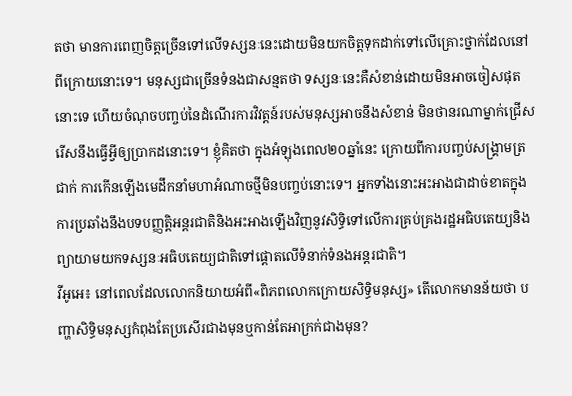តថា មានការពេញចិត្តច្រើនទៅលើទស្សនៈនេះដោយមិនយកចិត្តទុកដាក់ទៅលើគ្រោះថ្នាក់ដែលនៅពីក្រោយនោះទេ។ មនុស្សជាច្រើនទំនងជាសន្មតថា ទស្សនៈនេះគឺសំខាន់ដោយមិនអាចចៀសផុតនោះទេ ហើយចំណុចបញ្ចប់នៃដំណើរការវិវត្តន៍របស់មនុស្សអាចនឹងសំខាន់ មិនថានរណាម្នាក់ជ្រើសរើសនឹងធ្វើអ្វីឲ្យប្រាកដនោះទេ។ ខ្ញុំគិតថា ក្នុងអំឡុងពេល២០ឆ្នាំនេះ ក្រោយពីការបញ្ចប់សង្គ្រាមត្រជាក់ ការកើនឡើងមេដឹកនាំមហាអំណាចថ្មីមិនបញ្ចប់នោះទេ។ អ្នកទាំងនោះអះអាងជាដាច់ខាតក្នុងការប្រឆាំងនឹងបទបញ្ញត្តិអន្តរជាតិនិងអះអាងឡើងវិញនូវសិទ្ធិទៅលើការគ្រប់គ្រងរដ្ឋអធិបតេយ្យនិងព្យាយាមយកទស្សនៈអធិបតេយ្យជាតិទៅផ្តោតលើទំនាក់ទំនងអន្តរជាតិ។
វីអូអេ៖ នៅពេលដែលលោកនិយាយអំពី«ពិភពលោកក្រោយសិទ្ធិមនុស្ស» តើលោកមានន័យថា បញ្ហាសិទ្ធិមនុស្សកំពុងតែប្រសើរជាងមុនឬកាន់តែអាក្រក់ជាងមុន?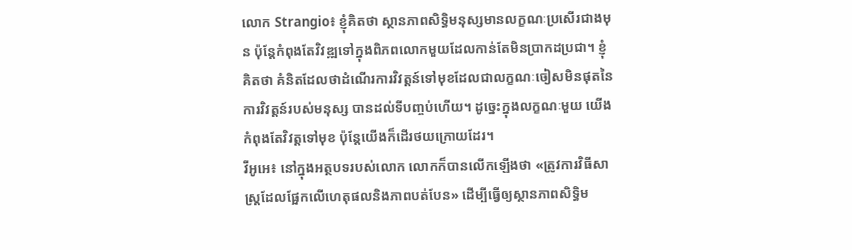លោក Strangio៖ ខ្ញុំគិតថា ស្ថានភាពសិទ្ធិមនុស្សមានលក្ខណៈប្រសើរជាងមុន ប៉ុន្តែកំពុងតែវិវឌ្ឍទៅក្នុងពិភពលោកមួយដែលកាន់តែមិនប្រាកដប្រជា។ ខ្ញុំគិតថា គំនិតដែលថាដំណើរការវិវត្តន៍ទៅមុខដែលជាលក្ខណៈចៀសមិនផុតនៃការវិវត្តន៍របស់មនុស្ស បានដល់ទីបញ្ចប់ហើយ។ ដូច្នេះក្នុងលក្ខណៈមួយ យើងកំពុងតែវិវត្តទៅមុខ ប៉ុន្តែយើងក៏ដើរថយក្រោយដែរ។
វីអូអេ៖ នៅក្នុងអត្ថបទរបស់លោក លោកក៏បានលើកឡើងថា «ត្រូវការវិធីសាស្រ្តដែលផ្អែកលើហេតុផលនិងភាពបត់បែន» ដើម្បីធ្វើឲ្យស្ថានភាពសិទ្ធិម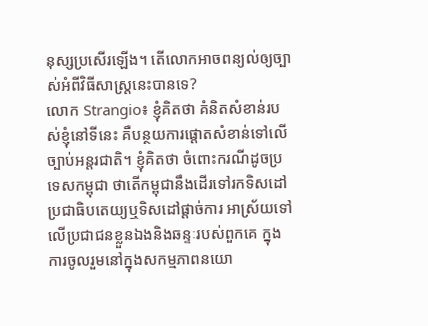នុស្សប្រសើរឡើង។ តើលោកអាចពន្យល់ឲ្យច្បាស់អំពីវិធីសាស្រ្តនេះបានទេ?
លោក Strangio៖ ខ្ញុំគិតថា គំនិតសំខាន់របស់ខ្ញុំនៅទីនេះ គឺបន្ថយការផ្តោតសំខាន់ទៅលើច្បាប់អន្តរជាតិ។ ខ្ញុំគិតថា ចំពោះករណីដូចប្រទេសកម្ពុជា ថាតើកម្ពុជានឹងដើរទៅរកទិសដៅប្រជាធិបតេយ្យឬទិសដៅផ្តាច់ការ អាស្រ័យទៅលើប្រជាជនខ្លួនឯងនិងឆន្ទៈរបស់ពួកគេ ក្នុងការចូលរួមនៅក្នុងសកម្មភាពនយោ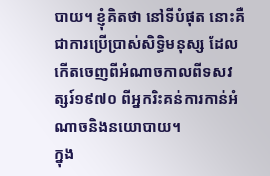បាយ។ ខ្ញុំគិតថា នៅទីបំផុត នោះគឺជាការប្រើប្រាស់សិទ្ធិមនុស្ស ដែលកើតចេញពីអំណាចកាលពីទសវត្សរ៍១៩៧០ ពីអ្នករិះគន់ការកាន់អំណាចនិងនយោបាយ។
ក្នុង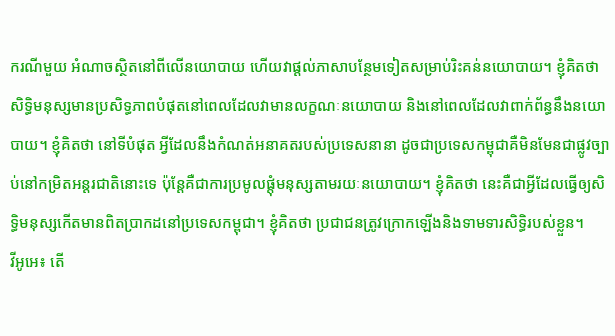ករណីមួយ អំណាចស្ថិតនៅពីលើនយោបាយ ហើយវាផ្តល់ភាសាបន្ថែមទៀតសម្រាប់រិះគន់នយោបាយ។ ខ្ញុំគិតថា សិទ្ធិមនុស្សមានប្រសិទ្ធភាពបំផុតនៅពេលដែលវាមានលក្ខណៈនយោបាយ និងនៅពេលដែលវាពាក់ព័ន្ធនឹងនយោបាយ។ ខ្ញុំគិតថា នៅទីបំផុត អ្វីដែលនឹងកំណត់អនាគតរបស់ប្រទេសនានា ដូចជាប្រទេសកម្ពុជាគឺមិនមែនជាផ្លូវច្បាប់នៅកម្រិតអន្តរជាតិនោះទេ ប៉ុន្តែគឺជាការប្រមូលផ្តុំមនុស្សតាមរយៈនយោបាយ។ ខ្ញុំគិតថា នេះគឺជាអ្វីដែលធ្វើឲ្យសិទ្ធិមនុស្សកើតមានពិតប្រាកដនៅប្រទេសកម្ពុជា។ ខ្ញុំគិតថា ប្រជាជនត្រូវក្រោកឡើងនិងទាមទារសិទ្ធិរបស់ខ្លួន។
វីអូអេ៖ តើ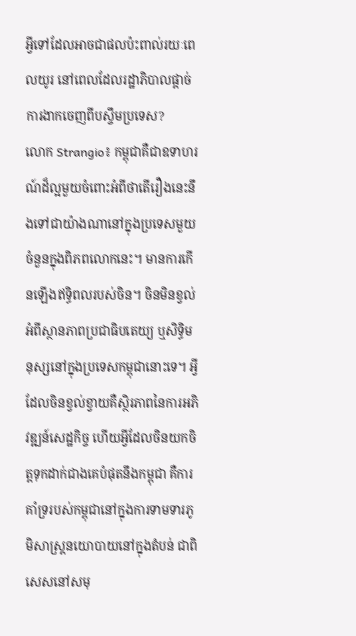អ្វីទៅដែលអាចជាផលប៉ះពាល់រយៈពេលយូរ នៅពេលដែលរដ្ឋាភិបាលផ្តាច់ការងាកចេញពីបស្ចឹមប្រទេស?
លោក Strangio៖ កម្ពុជាគឺជាឧទាហរណ៍ដ៏ល្អមួយចំពោះអំពីថាតើរឿងនេះនឹងទៅជាយ៉ាងណានៅក្នុងប្រទេសមួយចំនួនក្នុងពិភពលោកនេះ។ មានការកើនឡើងឥទ្ធិពលរបស់ចិន។ ចិនមិនខ្វល់អំពីស្ថានភាពប្រជាធិបតេយ្យ ឬសិទ្ធិមនុស្សនៅក្នុងប្រទេសកម្ពុជានោះទេ។ អ្វីដែលចិនខ្វល់ខ្វាយគឺស្ថិរភាពនៃការអភិវឌ្ឍន៍សេដ្ឋកិច្ច ហើយអ្វីដែលចិនយកចិត្តទុកដាក់ជាងគេបំផុតនឹងកម្ពុជា គឺការគាំទ្ររបស់កម្ពុជានៅក្នុងការទាមទារភូមិសាស្ត្រនយោបាយនៅក្នុងតំបន់ ជាពិសេសនៅសមុ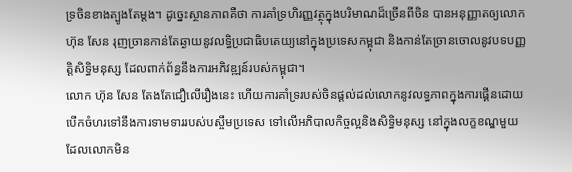ទ្រចិនខាងត្បូងតែម្តង។ ដូច្នេះស្ថានភាពគឺថា ការគាំទ្រហិរញ្ញវត្ថុក្នុងបរិមាណដ៏ច្រើនពីចិន បានអនុញ្ញាតឲ្យលោក ហ៊ុន សែន រុញច្រានកាន់តែឆ្ងាយនូវលទ្ធិប្រជាធិបតេយ្យនៅក្នុងប្រទេសកម្ពុជា និងកាន់តែច្រានចោលនូវបទបញ្ញត្តិសិទ្ធិមនុស្ស ដែលពាក់ព័ន្ធនឹងការអភិវឌ្ឍន៍របស់កម្ពុជា។
លោក ហ៊ុន សែន តែងតែជឿលើរឿងនេះ ហើយការគាំទ្ររបស់ចិនផ្តល់ដល់លោកនូវលទ្ធភាពក្នុងការផ្គើនដោយបើកចំហរទៅនឹងការទាមទាររបស់បស្ចឹមប្រទេស ទៅលើអភិបាលកិច្ចល្អនិងសិទ្ធិមនុស្ស នៅក្នុងលក្ខខណ្ឌមួយដែលលោកមិន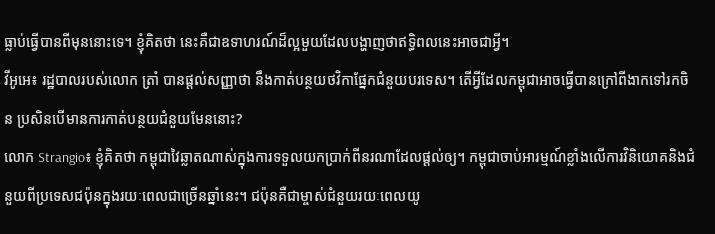ធ្លាប់ធ្វើបានពីមុននោះទេ។ ខ្ញុំគិតថា នេះគឺជាឧទាហរណ៍ដ៏ល្អមួយដែលបង្ហាញថាឥទ្ធិពលនេះអាចជាអ្វី។
វីអូអេ៖ រដ្ឋបាលរបស់លោក ត្រាំ បានផ្តល់សញ្ញាថា នឹងកាត់បន្ថយថវិកាផ្នែកជំនួយបរទេស។ តើអ្វីដែលកម្ពុជាអាចធ្វើបានក្រៅពីងាកទៅរកចិន ប្រសិនបើមានការកាត់បន្ថយជំនួយមែននោះ?
លោក Strangio៖ ខ្ញុំគិតថា កម្ពុជាវៃឆ្លាតណាស់ក្នុងការទទួលយកប្រាក់ពីនរណាដែលផ្តល់ឲ្យ។ កម្ពុជាចាប់អារម្មណ៍ខ្លាំងលើការវិនិយោគនិងជំនួយពីប្រទេសជប៉ុនក្នុងរយៈពេលជាច្រើនឆ្នាំនេះ។ ជប៉ុនគឺជាម្ចាស់ជំនួយរយៈពេលយូ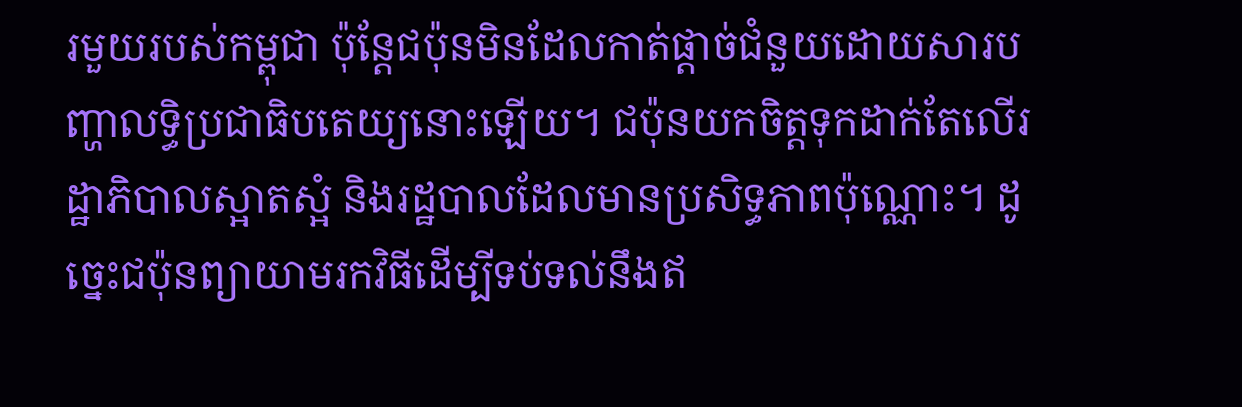រមួយរបស់កម្ពុជា ប៉ុន្តែជប៉ុនមិនដែលកាត់ផ្តាច់ជំនួយដោយសារបញ្ហាលទ្ធិប្រជាធិបតេយ្យនោះឡើយ។ ជប៉ុនយកចិត្តទុកដាក់តែលើរដ្ឋាភិបាលស្អាតស្អំ និងរដ្ឋបាលដែលមានប្រសិទ្ធភាពប៉ុណ្ណោះ។ ដូច្នេះជប៉ុនព្យាយាមរកវិធីដើម្បីទប់ទល់នឹងឥ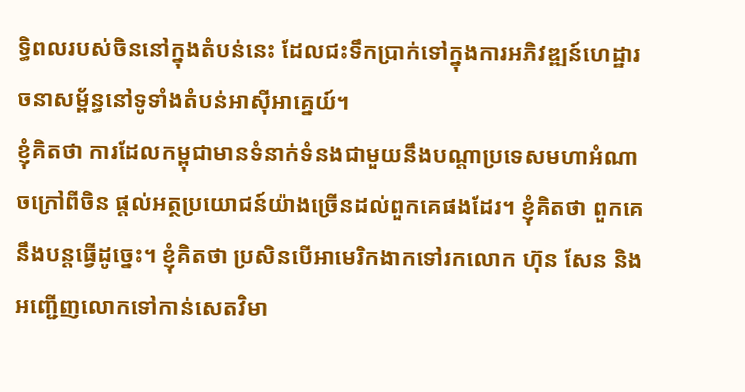ទ្ធិពលរបស់ចិននៅក្នុងតំបន់នេះ ដែលជះទឹកប្រាក់ទៅក្នុងការអភិវឌ្ឍន៍ហេដ្ឋារចនាសម្ព័ន្ធនៅទូទាំងតំបន់អាស៊ីអាគ្នេយ៍។
ខ្ញុំគិតថា ការដែលកម្ពុជាមានទំនាក់ទំនងជាមួយនឹងបណ្តាប្រទេសមហាអំណាចក្រៅពីចិន ផ្តល់អត្ថប្រយោជន៍យ៉ាងច្រើនដល់ពួកគេផងដែរ។ ខ្ញុំគិតថា ពួកគេនឹងបន្តធ្វើដូច្នេះ។ ខ្ញុំគិតថា ប្រសិនបើអាមេរិកងាកទៅរកលោក ហ៊ុន សែន និងអញ្ជើញលោកទៅកាន់សេតវិមា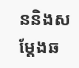ននិងសម្តែងឆ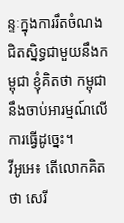ន្ទៈក្នុងការរឹតចំណងជិតស្និទ្ធជាមួយនឹងកម្ពុជា ខ្ញុំគិតថា កម្ពុជានឹងចាប់អារម្មណ៍លើការធ្វើដូច្នេះ។
វីអូអេ៖ តើលោកគិតថា សេរី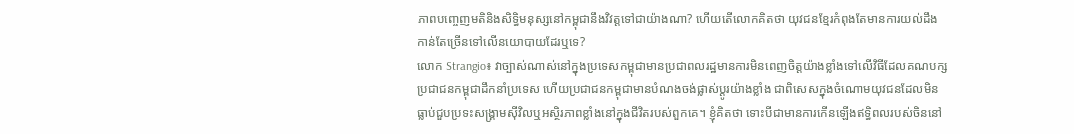ភាពបញ្ចេញមតិនិងសិទ្ធិមនុស្សនៅកម្ពុជានឹងវិវត្តទៅជាយ៉ាងណា? ហើយតើលោកគិតថា យុវជនខ្មែរកំពុងតែមានការយល់ដឹងកាន់តែច្រើនទៅលើនយោបាយដែរឬទេ?
លោក Strangio៖ វាច្បាស់ណាស់នៅក្នុងប្រទេសកម្ពុជាមានប្រជាពលរដ្ឋមានការមិនពេញចិត្តយ៉ាងខ្លាំងទៅលើវិធីដែលគណបក្សប្រជាជនកម្ពុជាដឹកនាំប្រទេស ហើយប្រជាជនកម្ពុជាមានបំណងចង់ផ្លាស់ប្ដូរយ៉ាងខ្លាំង ជាពិសេសក្នុងចំណោមយុវជនដែលមិនធ្លាប់ជួបប្រទះសង្គ្រាមស៊ីវិលឬអស្ថិរភាពខ្លាំងនៅក្នុងជីវិតរបស់ពួកគេ។ ខ្ញុំគិតថា ទោះបីជាមានការកើនឡើងឥទ្ធិពលរបស់ចិននៅ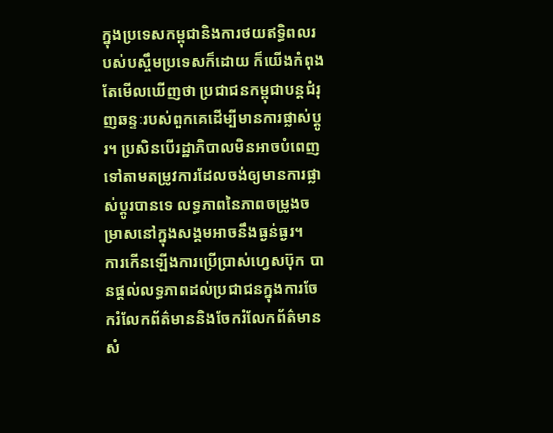ក្នុងប្រទេសកម្ពុជានិងការថយឥទ្ធិពលរបស់បស្ចឹមប្រទេសក៏ដោយ ក៏យើងកំពុងតែមើលឃើញថា ប្រជាជនកម្ពុជាបន្តជំរុញឆន្ទៈរបស់ពួកគេដើម្បីមានការផ្លាស់ប្ដូរ។ ប្រសិនបើរដ្ឋាភិបាលមិនអាចបំពេញទៅតាមតម្រូវការដែលចង់ឲ្យមានការផ្លាស់ប្តូរបានទេ លទ្ធភាពនៃភាពចម្រូងចម្រាសនៅក្នុងសង្គមអាចនឹងធ្ងន់ធ្ងរ។
ការកើនឡើងការប្រើប្រាស់ហ្វេសប៊ុក បានផ្តល់លទ្ធភាពដល់ប្រជាជនក្នុងការចែករំលែកព័ត៌មាននិងចែករំលែកព័ត៌មានសំ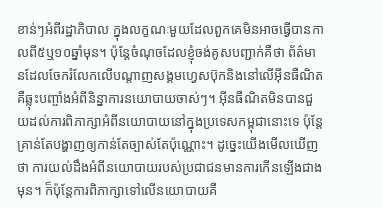ខាន់ៗអំពីរដ្ឋាភិបាល ក្នុងលក្ខណៈមួយដែលពួកគេមិនអាចធ្វើបានកាលពី៥ឬ១០ឆ្នាំមុន។ ប៉ុន្តែចំណុចដែលខ្ញុំចង់គូសបញ្ជាក់គឺថា ព័ត៌មានដែលចែករំលែកលើបណ្តាញសង្គមហ្វេសប៊ុកនិងនៅលើអ៊ីនធឺណិត គឺឆ្លុះបញ្ចាំងអំពីនិន្នាការនយោបាយចាស់ៗ។ អ៊ីនធឺណិតមិនបានជួយដល់ការពិភាក្សាអំពីនយោបាយនៅក្នុងប្រទេសកម្ពុជានោះទេ ប៉ុន្តែគ្រាន់តែបង្ហាញឲ្យកាន់តែច្បាស់តែប៉ុណ្ណោះ។ ដូច្នេះយើងមើលឃើញថា ការយល់ដឹងអំពីនយោបាយរបស់ប្រជាជនមានការកើនឡើងជាងមុន។ ក៏ប៉ុន្តែការពិភាក្សាទៅលើនយោបាយគឺ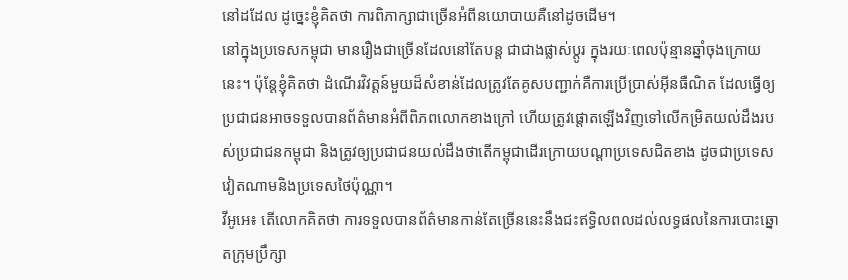នៅដដែល ដូច្នេះខ្ញុំគិតថា ការពិភាក្សាជាច្រើនអំពីនយោបាយគឺនៅដូចដើម។
នៅក្នុងប្រទេសកម្ពុជា មានរឿងជាច្រើនដែលនៅតែបន្ត ជាជាងផ្លាស់ប្ដូរ ក្នុងរយៈពេលប៉ុន្មានឆ្នាំចុងក្រោយនេះ។ ប៉ុន្តែខ្ញុំគិតថា ដំណើរវិវត្តន៍មួយដ៏សំខាន់ដែលត្រូវតែគូសបញ្ជាក់គឺការប្រើប្រាស់អ៊ីនធឺណិត ដែលធ្វើឲ្យប្រជាជនអាចទទួលបានព័ត៌មានអំពីពិភពលោកខាងក្រៅ ហើយត្រូវផ្តោតឡើងវិញទៅលើកម្រិតយល់ដឹងរបស់ប្រជាជនកម្ពុជា និងត្រូវឲ្យប្រជាជនយល់ដឹងថាតើកម្ពុជាដើរក្រោយបណ្តាប្រទេសជិតខាង ដូចជាប្រទេសវៀតណាមនិងប្រទេសថៃប៉ុណ្ណា។
វីអូអេ៖ តើលោកគិតថា ការទទួលបានព័ត៌មានកាន់តែច្រើននេះនឹងជះឥទ្ធិលពលដល់លទ្ធផលនៃការបោះឆ្នោតក្រុមប្រឹក្សា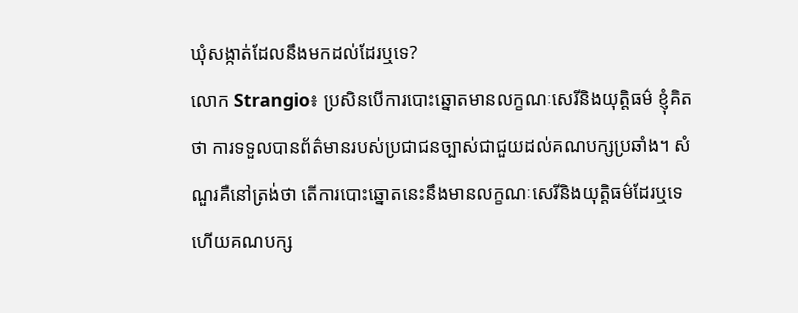ឃុំសង្កាត់ដែលនឹងមកដល់ដែរឬទេ?
លោក Strangio៖ ប្រសិនបើការបោះឆ្នោតមានលក្ខណៈសេរីនិងយុត្តិធម៌ ខ្ញុំគិតថា ការទទួលបានព័ត៌មានរបស់ប្រជាជនច្បាស់ជាជួយដល់គណបក្សប្រឆាំង។ សំណួរគឺនៅត្រង់ថា តើការបោះឆ្នោតនេះនឹងមានលក្ខណៈសេរីនិងយុត្តិធម៌ដែរឬទេ ហើយគណបក្ស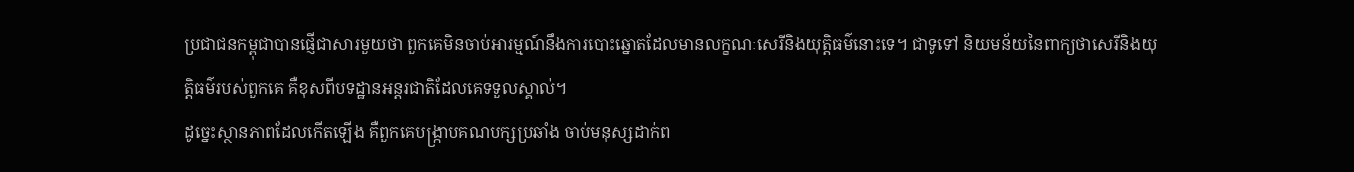ប្រជាជនកម្ពុជាបានផ្ញើជាសារមួយថា ពួកគេមិនចាប់អារម្មណ៍នឹងការបោះឆ្នោតដែលមានលក្ខណៈសេរីនិងយុត្តិធម៌នោះទេ។ ជាទូទៅ និយមន័យនៃពាក្យថាសេរីនិងយុត្តិធម៌របស់ពួកគេ គឺខុសពីបទដ្ឋានអន្តរជាតិដែលគេទទួលស្គាល់។
ដូច្នេះស្ថានភាពដែលកើតឡើង គឺពួកគេបង្ក្រាបគណបក្សប្រឆាំង ចាប់មនុស្សដាក់ព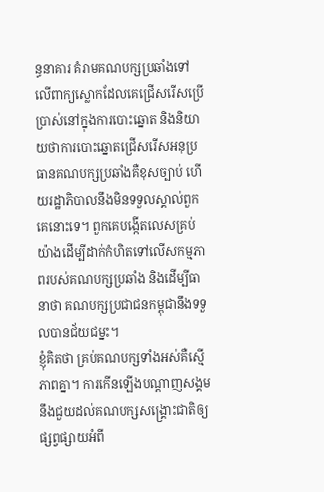ន្ធនាគារ គំរាមគណបក្សប្រឆាំងទៅលើពាក្យស្លោកដែលគេជ្រើសរើសប្រើប្រាស់នៅក្នុងការបោះឆ្នោត និងនិយាយថាការបោះឆ្នោតជ្រើសរើសអនុប្រធានគណបក្សប្រឆាំងគឺខុសច្បាប់ ហើយរដ្ឋាភិបាលនឹងមិនទទួលស្គាល់ពួកគេនោះទេ។ ពួកគេបង្កើតលេសគ្រប់យ៉ាងដើម្បីដាក់កំហិតទៅលើសកម្មភាពរបស់គណបក្សប្រឆាំង និងដើម្បីធានាថា គណបក្សប្រជាជនកម្ពុជានឹងទទួលបានជ័យជម្នះ។
ខ្ញុំគិតថា គ្រប់គណបក្សទាំងអស់គឺស្មើភាពគ្នា។ ការកើនឡើងបណ្តាញសង្គមនឹងជួយដល់គណបក្សសង្គ្រោះជាតិឲ្យផ្សព្វផ្សាយអំពី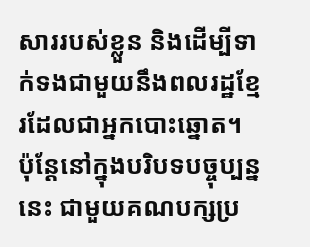សាររបស់ខ្លួន និងដើម្បីទាក់ទងជាមួយនឹងពលរដ្ឋខ្មែរដែលជាអ្នកបោះឆ្នោត។ ប៉ុន្តែនៅក្នុងបរិបទបច្ចុប្បន្ននេះ ជាមួយគណបក្សប្រ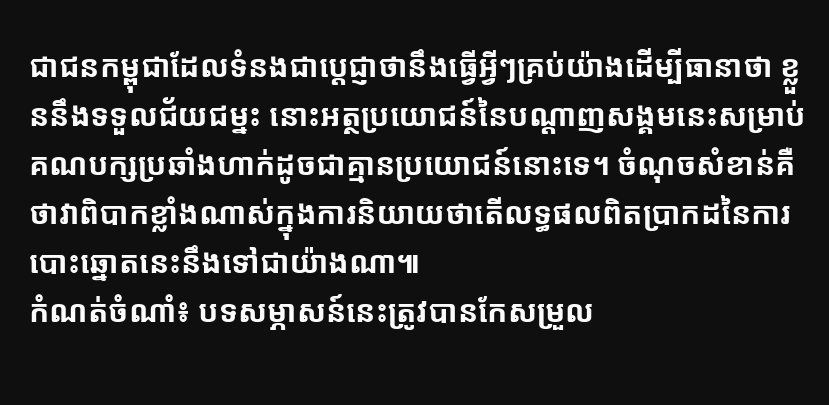ជាជនកម្ពុជាដែលទំនងជាប្តេជ្ញាថានឹងធ្វើអ្វីៗគ្រប់យ៉ាងដើម្បីធានាថា ខ្លួននឹងទទួលជ័យជម្នះ នោះអត្ថប្រយោជន៍នៃបណ្តាញសង្គមនេះសម្រាប់គណបក្សប្រឆាំងហាក់ដូចជាគ្មានប្រយោជន៍នោះទេ។ ចំណុចសំខាន់គឺថាវាពិបាកខ្លាំងណាស់ក្នុងការនិយាយថាតើលទ្ធផលពិតប្រាកដនៃការបោះឆ្នោតនេះនឹងទៅជាយ៉ាងណា៕
កំណត់ចំណាំ៖ បទសម្ភាសន៍នេះត្រូវបានកែសម្រួល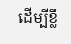ដើម្បីខ្លឹ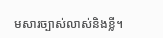មសារច្បាស់លាស់និងខ្លី។